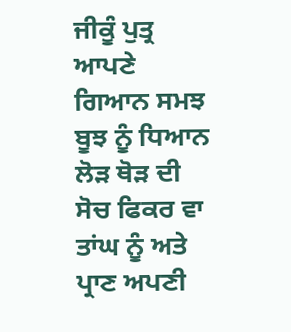ਜੀਕੂੰ ਪੁਤ੍ਰ ਆਪਣੇ ਗਿਆਨ ਸਮਝ ਬੂਝ ਨੂੰ ਧਿਆਨ ਲੋੜ ਥੋੜ ਦੀ ਸੋਚ ਫਿਕਰ ਵਾ ਤਾਂਘ ਨੂੰ ਅਤੇ ਪ੍ਰਾਣ ਅਪਣੀ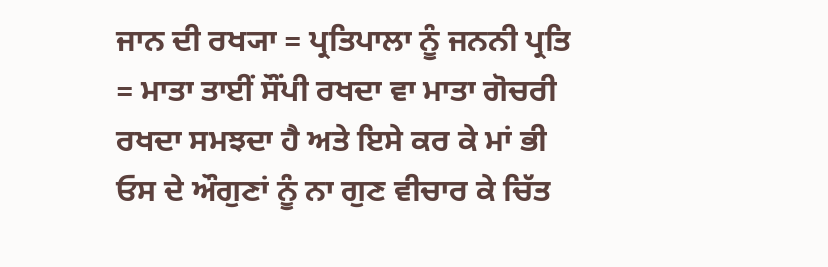ਜਾਨ ਦੀ ਰਖ੍ਯਾ = ਪ੍ਰਤਿਪਾਲਾ ਨੂੰ ਜਨਨੀ ਪ੍ਰਤਿ = ਮਾਤਾ ਤਾਈਂ ਸੌਂਪੀ ਰਖਦਾ ਵਾ ਮਾਤਾ ਗੋਚਰੀ ਰਖਦਾ ਸਮਝਦਾ ਹੈ ਅਤੇ ਇਸੇ ਕਰ ਕੇ ਮਾਂ ਭੀ ਓਸ ਦੇ ਔਗੁਣਾਂ ਨੂੰ ਨਾ ਗੁਣ ਵੀਚਾਰ ਕੇ ਚਿੱਤ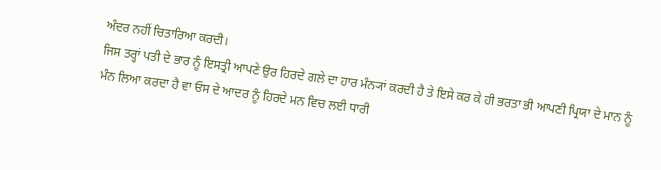ਅੰਦਰ ਨਹੀਂ ਚਿਤਾਰਿਆ ਕਰਦੀ।
ਜਿਸ ਤਰ੍ਹਾਂ ਪਤੀ ਦੇ ਭਾਰ ਨੂੰ ਇਸਤ੍ਰੀ ਆਪਣੇ ਉਰ ਹਿਰਦੇ ਗਲੇ ਦਾ ਹਾਰ ਮੰਨ੍ਯਾਂ ਕਰਦੀ ਹੈ ਤੇ ਇਸੇ ਕਰ ਕੇ ਹੀ ਭਰਤਾ ਭੀ ਆਪਣੀ ਪ੍ਰਿਯਾ ਦੇ ਮਾਨ ਨੂੰ ਮੰਨ ਲਿਆ ਕਰਦਾ ਹੈ ਵਾ ਓਸ ਦੇ ਆਦਰ ਨੂੰ ਹਿਰਦੇ ਮਨ ਵਿਚ ਲਈ ਧਾਰੀ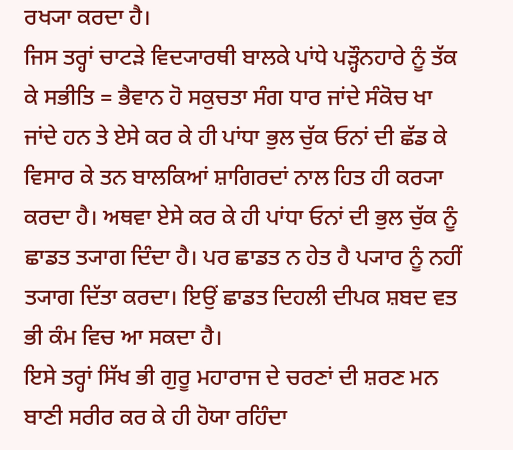ਰਖ੍ਯਾ ਕਰਦਾ ਹੈ।
ਜਿਸ ਤਰ੍ਹਾਂ ਚਾਟੜੇ ਵਿਦ੍ਯਾਰਥੀ ਬਾਲਕੇ ਪਾਂਧੇ ਪੜ੍ਹੌਨਹਾਰੇ ਨੂੰ ਤੱਕ ਕੇ ਸਭੀਤਿ = ਭੈਵਾਨ ਹੋ ਸਕੁਚਤਾ ਸੰਗ ਧਾਰ ਜਾਂਦੇ ਸੰਕੋਚ ਖਾ ਜਾਂਦੇ ਹਨ ਤੇ ਏਸੇ ਕਰ ਕੇ ਹੀ ਪਾਂਧਾ ਭੁਲ ਚੁੱਕ ਓਨਾਂ ਦੀ ਛੱਡ ਕੇ ਵਿਸਾਰ ਕੇ ਤਨ ਬਾਲਕਿਆਂ ਸ਼ਾਗਿਰਦਾਂ ਨਾਲ ਹਿਤ ਹੀ ਕਰ੍ਯਾ ਕਰਦਾ ਹੈ। ਅਥਵਾ ਏਸੇ ਕਰ ਕੇ ਹੀ ਪਾਂਧਾ ਓਨਾਂ ਦੀ ਭੁਲ ਚੁੱਕ ਨੂੰ ਛਾਡਤ ਤ੍ਯਾਗ ਦਿੰਦਾ ਹੈ। ਪਰ ਛਾਡਤ ਨ ਹੇਤ ਹੈ ਪ੍ਯਾਰ ਨੂੰ ਨਹੀਂ ਤ੍ਯਾਗ ਦਿੱਤਾ ਕਰਦਾ। ਇਉਂ ਛਾਡਤ ਦਿਹਲੀ ਦੀਪਕ ਸ਼ਬਦ ਵਤ ਭੀ ਕੰਮ ਵਿਚ ਆ ਸਕਦਾ ਹੈ।
ਇਸੇ ਤਰ੍ਹਾਂ ਸਿੱਖ ਭੀ ਗੁਰੂ ਮਹਾਰਾਜ ਦੇ ਚਰਣਾਂ ਦੀ ਸ਼ਰਣ ਮਨ ਬਾਣੀ ਸਰੀਰ ਕਰ ਕੇ ਹੀ ਹੋਯਾ ਰਹਿੰਦਾ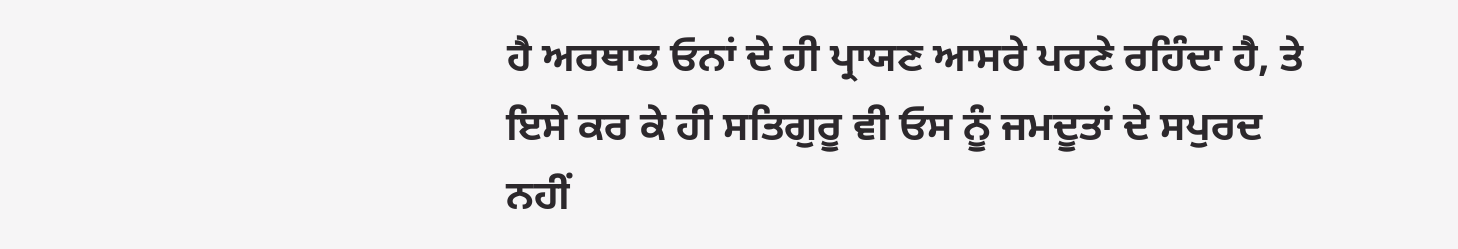ਹੈ ਅਰਥਾਤ ਓਨਾਂ ਦੇ ਹੀ ਪ੍ਰਾਯਣ ਆਸਰੇ ਪਰਣੇ ਰਹਿੰਦਾ ਹੈ, ਤੇ ਇਸੇ ਕਰ ਕੇ ਹੀ ਸਤਿਗੁਰੂ ਵੀ ਓਸ ਨੂੰ ਜਮਦੂਤਾਂ ਦੇ ਸਪੁਰਦ ਨਹੀਂ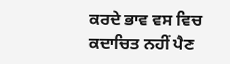ਕਰਦੇ ਭਾਵ ਵਸ ਵਿਚ ਕਦਾਚਿਤ ਨਹੀਂ ਪੈਣ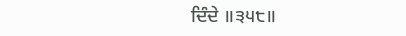ਦਿੰਦੇ ॥੩੫੮॥